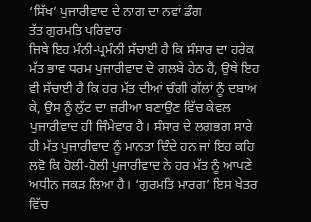‘ਸਿੱਖ’ ਪੁਜਾਰੀਵਾਦ ਦੇ ਨਾਗ ਦਾ ਨਵਾਂ ਡੰਗ
ਤੱਤ ਗੁਰਮਤਿ ਪਰਿਵਾਰ
ਜਿਥੇ ਇਹ ਮੰਨੀ-ਪ੍ਰਮੰਨੀ ਸੱਚਾਈ ਹੈ ਕਿ ਸੰਸਾਰ ਦਾ ਹਰੇਕ ਮੱਤ ਭਾਵ ਧਰਮ ਪੁਜਾਰੀਵਾਦ ਦੇ ਗਲਬੇ ਹੇਠ ਹੈ, ਉਥੇ ਇਹ ਵੀ ਸੱਚਾਈ ਹੈ ਕਿ ਹਰ ਮੱਤ ਦੀਆਂ ਚੰਗੀ ਗੱਲਾਂ ਨੂੰ ਦਬਾਅ ਕੇ, ਉਸ ਨੂੰ ਲੁੱਟ ਦਾ ਜ਼ਰੀਆ ਬਣਾਉਣ ਵਿੱਚ ਕੇਵਲ ਪੁਜਾਰੀਵਾਦ ਹੀ ਜਿੰਮੇਵਾਰ ਹੈ। ਸੰਸਾਰ ਦੇ ਲਗਭਗ ਸਾਰੇ ਹੀ ਮੱਤ ਪੁਜਾਰੀਵਾਦ ਨੂੰ ਮਾਨਤਾ ਦਿੰਦੇ ਹਨ ਜਾਂ ਇਹ ਕਹਿ ਲਵੋ ਕਿ ਹੋਲੀ-ਹੋਲੀ ਪੁਜਾਰੀਵਾਦ ਨੇ ਹਰ ਮੱਤ ਨੂੰ ਆਪਣੇ ਅਧੀਨ ਜਕੜ ਲਿਆ ਹੈ। ‘ਗੁਰਮਤਿ ਮਾਰਗ’ ਇਸ ਖੇਤਰ ਵਿੱਚ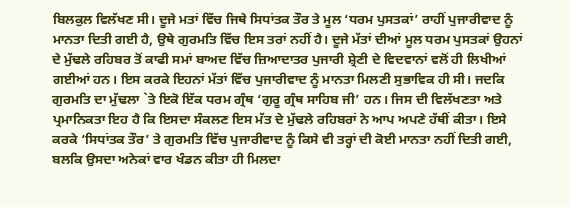ਬਿਲਕੁਲ ਵਿਲੱਖਣ ਸੀ। ਦੂਜੇ ਮਤਾਂ ਵਿੱਚ ਜਿਥੇ ਸਿਧਾਂਤਕ ਤੌਰ ਤੇ ਮੂਲ ‘ਧਰਮ ਪੁਸਤਕਾਂ’ ਰਾਹੀਂ ਪੁਜਾਰੀਵਾਦ ਨੂੰ ਮਾਨਤਾ ਦਿਤੀ ਗਈ ਹੈ, ਉਥੇ ਗੁਰਮਤਿ ਵਿੱਚ ਇਸ ਤਰਾਂ ਨਹੀਂ ਹੈ। ਦੂਜੇ ਮੱਤਾਂ ਦੀਆਂ ਮੂਲ ਧਰਮ ਪੁਸਤਕਾਂ ਉਹਨਾਂ ਦੇ ਮੁੱਢਲੇ ਰਹਿਬਰ ਤੋਂ ਕਾਫੀ ਸਮਾਂ ਬਾਅਦ ਵਿੱਚ ਜ਼ਿਆਦਾਤਰ ਪੁਜਾਰੀ ਸ਼੍ਰੇਣੀ ਦੇ ਵਿਦਵਾਨਾਂ ਵਲੋਂ ਹੀ ਲਿਖੀਆਂ ਗਈਆਂ ਹਨ। ਇਸ ਕਰਕੇ ਇਹਨਾਂ ਮੱਤਾਂ ਵਿੱਚ ਪੁਜਾਰੀਵਾਦ ਨੂੰ ਮਾਨਤਾ ਮਿਲਣੀ ਸੁਭਾਵਿਕ ਹੀ ਸੀ। ਜਦਕਿ ਗੁਰਮਤਿ ਦਾ ਮੁੱਢਲਾ `ਤੇ ਇਕੋ ਇੱਕ ਧਰਮ ਗ੍ਰੰਥ ‘ਗੁਰੂ ਗ੍ਰੰਥ ਸਾਹਿਬ ਜੀ’ ਹਨ। ਜਿਸ ਦੀ ਵਿਲੱਖਣਤਾ ਅਤੇ ਪ੍ਰਮਾਨਿਕਤਾ ਇਹ ਹੈ ਕਿ ਇਸਦਾ ਸੰਕਲਣ ਇਸ ਮੱਤ ਦੇ ਮੁੱਢਲੇ ਰਹਿਬਰਾਂ ਨੇ ਆਪ ਅਪਣੇ ਹੱਥੀਂ ਕੀਤਾ। ਇਸੇ ਕਰਕੇ ‘ਸਿਧਾਂਤਕ ਤੌਰ’ ਤੇ ਗੁਰਮਤਿ ਵਿੱਚ ਪੁਜਾਰੀਵਾਦ ਨੂੰ ਕਿਸੇ ਵੀ ਤਰ੍ਹਾਂ ਦੀ ਕੋਈ ਮਾਨਤਾ ਨਹੀਂ ਦਿਤੀ ਗਈ, ਬਲਕਿ ਉਸਦਾ ਅਨੇਕਾਂ ਵਾਰ ਖੰਡਨ ਕੀਤਾ ਹੀ ਮਿਲਦਾ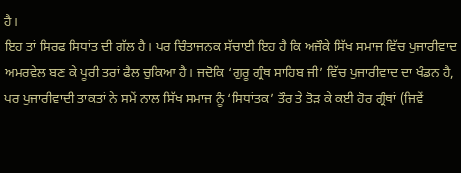ਹੈ।
ਇਹ ਤਾਂ ਸਿਰਫ ਸਿਧਾਂਤ ਦੀ ਗੱਲ ਹੈ। ਪਰ ਚਿੰਤਾਜਨਕ ਸੱਚਾਈ ਇਹ ਹੈ ਕਿ ਅਜੌਕੇ ਸਿੱਖ ਸਮਾਜ ਵਿੱਚ ਪੁਜਾਰੀਵਾਦ ਅਮਰਵੇਲ ਬਣ ਕੇ ਪੂਰੀ ਤਰਾਂ ਫੈਲ ਚੁਕਿਆ ਹੈ। ਜਦੋਕਿ ‘ਗੁਰੂ ਗ੍ਰੰਥ ਸਾਹਿਬ ਜੀ’ ਵਿੱਚ ਪੁਜਾਰੀਵਾਦ ਦਾ ਖੰਡਨ ਹੈ, ਪਰ ਪੁਜਾਰੀਵਾਦੀ ਤਾਕਤਾਂ ਨੇ ਸਮੇਂ ਨਾਲ ਸਿੱਖ ਸਮਾਜ ਨੂੰ ‘ਸਿਧਾਂਤਕ’ ਤੌਰ ਤੇ ਤੋੜ ਕੇ ਕਈ ਹੋਰ ਗ੍ਰੰਥਾਂ (ਜਿਵੇਂ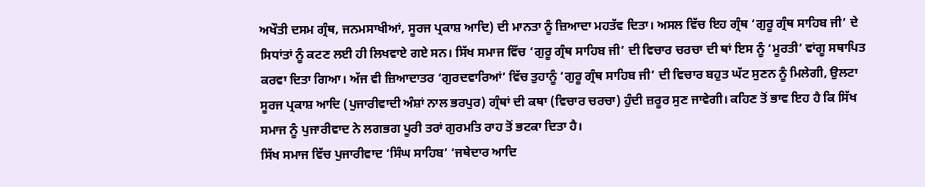ਅਖੌਤੀ ਦਸਮ ਗ੍ਰੰਥ, ਜਨਮਸਾਖੀਆਂ, ਸੂਰਜ ਪ੍ਰਕਾਸ਼ ਆਦਿ) ਦੀ ਮਾਨਤਾ ਨੂੰ ਜ਼ਿਆਦਾ ਮਹਤੱਵ ਦਿਤਾ। ਅਸਲ ਵਿੱਚ ਇਹ ਗ੍ਰੰਥ ‘ਗੁਰੂ ਗ੍ਰੰਥ ਸਾਹਿਬ ਜੀ’ ਦੇ ਸਿਧਾਂਤਾਂ ਨੂੰ ਕਟਣ ਲਈ ਹੀ ਲਿਖਵਾਏ ਗਏ ਸਨ। ਸਿੱਖ ਸਮਾਜ ਵਿੱਚ ‘ਗੁਰੂ ਗ੍ਰੰਥ ਸਾਹਿਬ ਜੀ’ ਦੀ ਵਿਚਾਰ ਚਰਚਾ ਦੀ ਥਾਂ ਇਸ ਨੂੰ ‘ਮੂਰਤੀ’ ਵਾਂਗੂ ਸਥਾਪਿਤ ਕਰਵਾ ਦਿਤਾ ਗਿਆ। ਅੱਜ ਵੀ ਜ਼ਿਆਦਾਤਰ ‘ਗੁਰਦਵਾਰਿਆਂ’ ਵਿੱਚ ਤੁਹਾਨੂੰ ‘ਗੁਰੂ ਗ੍ਰੰਥ ਸਾਹਿਬ ਜੀ’ ਦੀ ਵਿਚਾਰ ਬਹੁਤ ਘੱਟ ਸੁਣਨ ਨੂੰ ਮਿਲੇਗੀ, ਉਲਟਾ ਸੂਰਜ ਪ੍ਰਕਾਸ਼ ਆਦਿ (ਪੁਜਾਰੀਵਾਦੀ ਅੰਸ਼ਾਂ ਨਾਲ ਭਰਪੁਰ) ਗ੍ਰੰਥਾਂ ਦੀ ਕਥਾ (ਵਿਚਾਰ ਚਰਚਾ) ਹੁੰਦੀ ਜ਼ਰੂਰ ਸੁਣ ਜਾਵੇਗੀ। ਕਹਿਣ ਤੋਂ ਭਾਵ ਇਹ ਹੈ ਕਿ ਸਿੱਖ ਸਮਾਜ ਨੂੰ ਪੁਜਾਰੀਵਾਦ ਨੇ ਲਗਭਗ ਪੂਰੀ ਤਰਾਂ ਗੁਰਮਤਿ ਰਾਹ ਤੋਂ ਭਟਕਾ ਦਿਤਾ ਹੈ।
ਸਿੱਖ ਸਮਾਜ ਵਿੱਚ ਪੁਜਾਰੀਵਾਦ ‘ਸਿੰਘ ਸਾਹਿਬ’ ‘ਜਥੇਦਾਰ ਆਦਿ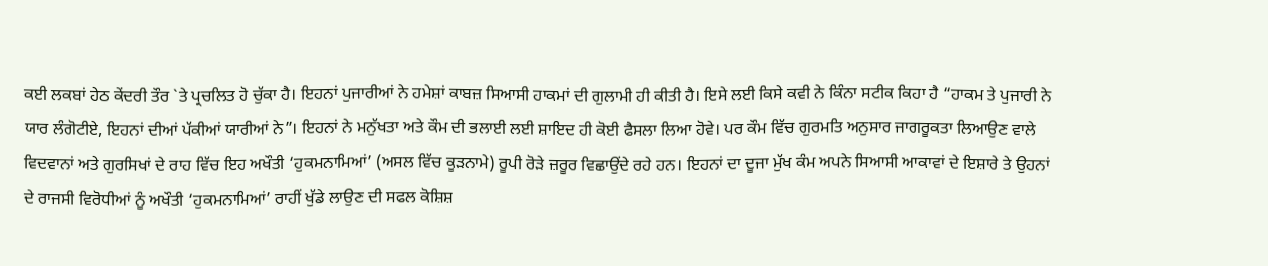ਕਈ ਲਕਬਾਂ ਹੇਠ ਕੇਂਦਰੀ ਤੌਰ `ਤੇ ਪ੍ਰਚਲਿਤ ਹੋ ਚੁੱਕਾ ਹੈ। ਇਹਨਾਂ ਪੁਜਾਰੀਆਂ ਨੇ ਹਮੇਸ਼ਾਂ ਕਾਬਜ਼ ਸਿਆਸੀ ਹਾਕਮਾਂ ਦੀ ਗੁਲਾਮੀ ਹੀ ਕੀਤੀ ਹੈ। ਇਸੇ ਲਈ ਕਿਸੇ ਕਵੀ ਨੇ ਕਿੰਨਾ ਸਟੀਕ ਕਿਹਾ ਹੈ “ਹਾਕਮ ਤੇ ਪੁਜਾਰੀ ਨੇ ਯਾਰ ਲੰਗੋਟੀਏ, ਇਹਨਾਂ ਦੀਆਂ ਪੱਕੀਆਂ ਯਾਰੀਆਂ ਨੇ”। ਇਹਨਾਂ ਨੇ ਮਨੁੱਖਤਾ ਅਤੇ ਕੌਮ ਦੀ ਭਲਾਈ ਲਈ ਸ਼ਾਇਦ ਹੀ ਕੋਈ ਫੈਸਲਾ ਲਿਆ ਹੋਵੇ। ਪਰ ਕੌਮ ਵਿੱਚ ਗੁਰਮਤਿ ਅਨੁਸਾਰ ਜਾਗਰੂਕਤਾ ਲਿਆਉਣ ਵਾਲੇ ਵਿਦਵਾਨਾਂ ਅਤੇ ਗੁਰਸਿਖਾਂ ਦੇ ਰਾਹ ਵਿੱਚ ਇਹ ਅਖੌਤੀ ‘ਹੁਕਮਨਾਮਿਆਂ’ (ਅਸਲ ਵਿੱਚ ਕੂੜਨਾਮੇ) ਰੂਪੀ ਰੋੜੇ ਜ਼ਰੂਰ ਵਿਛਾਉਂਦੇ ਰਹੇ ਹਨ। ਇਹਨਾਂ ਦਾ ਦੂਜਾ ਮੁੱਖ ਕੰਮ ਅਪਨੇ ਸਿਆਸੀ ਆਕਾਵਾਂ ਦੇ ਇਸ਼ਾਰੇ ਤੇ ਉਹਨਾਂ ਦੇ ਰਾਜਸੀ ਵਿਰੋਧੀਆਂ ਨੂੰ ਅਖੌਤੀ ‘ਹੁਕਮਨਾਮਿਆਂ’ ਰਾਹੀਂ ਖੁੱਡੇ ਲਾਉਣ ਦੀ ਸਫਲ ਕੋਸ਼ਿਸ਼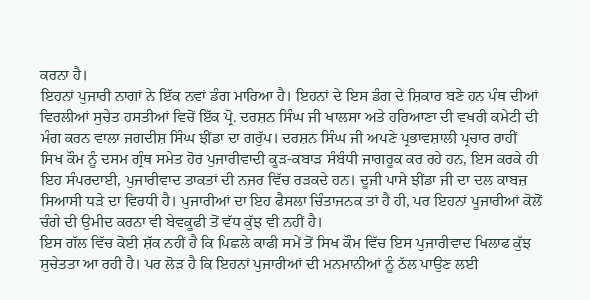ਕਰਨਾ ਹੈ।
ਇਹਨਾਂ ਪੁਜਾਰੀ ਨਾਗਾਂ ਨੇ ਇੱਕ ਨਵਾਂ ਡੰਗ ਮਾਰਿਆ ਹੈ। ਇਹਨਾਂ ਦੇ ਇਸ ਡੰਗ ਦੇ ਸ਼ਿਕਾਰ ਬਣੇ ਹਨ ਪੰਥ ਦੀਆਂ ਵਿਰਲੀਆਂ ਸੁਚੇਤ ਹਸਤੀਆਂ ਵਿਚੋਂ ਇੱਕ ਪ੍ਰੋ. ਦਰਸ਼ਨ ਸਿੰਘ ਜੀ ਖਾਲਸਾ ਅਤੇ ਹਰਿਆਣਾ ਦੀ ਵਖਰੀ ਕਮੇਟੀ ਦੀ ਮੰਗ ਕਰਨ ਵਾਲਾ ਜਗਦੀਸ਼ ਸਿੰਘ ਝੀਂਡਾ ਦਾ ਗਰੁੱਪ। ਦਰਸ਼ਨ ਸਿੰਘ ਜੀ ਅਪਣੇ ਪ੍ਰਭਾਵਸ਼ਾਲੀ ਪ੍ਰਚਾਰ ਰਾਹੀਂ ਸਿਖ ਕੌਮ ਨੂੰ ਦਸਮ ਗ੍ਰੰਥ ਸਮੇਤ ਹੋਰ ਪੁਜਾਰੀਵਾਦੀ ਕੂੜ-ਕਬਾੜ ਸੰਬੰਧੀ ਜਾਗਰੂਕ ਕਰ ਰਹੇ ਹਨ, ਇਸ ਕਰਕੇ ਹੀ ਇਹ ਸੰਪਰਦਾਈ, ਪੁਜਾਰੀਵਾਦ ਤਾਕਤਾਂ ਦੀ ਨਜਰ ਵਿੱਚ ਰੜਕਦੇ ਹਨ। ਦੂਜੀ ਪਾਸੇ ਝੀਂਡਾ ਜੀ ਦਾ ਦਲ ਕਾਬਜ਼ ਸਿਆਸੀ ਧੜੇ ਦਾ ਵਿਰਧੀ ਹੈ। ਪੁਜਾਰੀਆਂ ਦਾ ਇਹ ਫੈਸਲਾ ਚਿੰਤਾਜਨਕ ਤਾਂ ਹੈ ਹੀ, ਪਰ ਇਹਨਾਂ ਪੂਜਾਰੀਆਂ ਕੋਲੋਂ ਚੰਗੇ ਦੀ ਉਮੀਦ ਕਰਨਾ ਵੀ ਬੇਵਕੂਫੀ ਤੋਂ ਵੱਧ ਕੁੱਝ ਵੀ ਨਹੀਂ ਹੈ।
ਇਸ ਗੱਲ ਵਿੱਚ ਕੋਈ ਸ਼ੱਕ ਨਹੀਂ ਹੈ ਕਿ ਪਿਛਲੇ ਕਾਫੀ ਸਮੇਂ ਤੋਂ ਸਿਖ ਕੌਮ ਵਿੱਚ ਇਸ ਪੁਜਾਰੀਵਾਦ ਖਿਲਾਫ ਕੁੱਝ ਸੁਚੇਤਤਾ ਆ ਰਹੀ ਹੈ। ਪਰ ਲੋੜ ਹੈ ਕਿ ਇਹਨਾਂ ਪੁਜਾਰੀਆਂ ਦੀ ਮਨਮਾਨੀਆਂ ਨੂੰ ਠੱਲ ਪਾਉਣ ਲਈ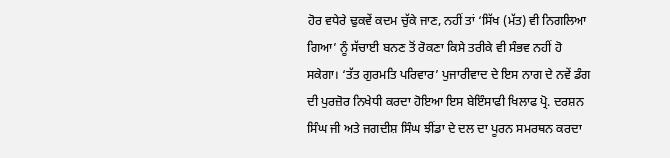ਹੋਰ ਵਧੇਰੇ ਢੁਕਵੇਂ ਕਦਮ ਚੁੱਕੇ ਜਾਣ, ਨਹੀਂ ਤਾਂ ‘ਸਿੱਖ (ਮੱਤ) ਵੀ ਨਿਗਲਿਆ ਗਿਆ’ ਨੂੰ ਸੱਚਾਈ ਬਨਣ ਤੋਂ ਰੋਕਣਾ ਕਿਸੇ ਤਰੀਕੇ ਵੀ ਸੰਭਵ ਨਹੀਂ ਹੋ ਸਕੇਗਾ। ‘ਤੱਤ ਗੁਰਮਤਿ ਪਰਿਵਾਰ’ ਪੁਜਾਰੀਵਾਦ ਦੇ ਇਸ ਨਾਗ ਦੇ ਨਵੇਂ ਡੰਗ ਦੀ ਪੁਰਜ਼ੋਰ ਨਿਖੇਧੀ ਕਰਦਾ ਹੋਇਆ ਇਸ ਬੇਇੰਸਾਫੀ ਖਿਲਾਫ ਪ੍ਰੋ. ਦਰਸ਼ਨ ਸਿੰਘ ਜੀ ਅਤੇ ਜਗਦੀਸ਼ ਸਿੰਘ ਝੀਂਡਾ ਦੇ ਦਲ ਦਾ ਪੂਰਨ ਸਮਰਥਨ ਕਰਦਾ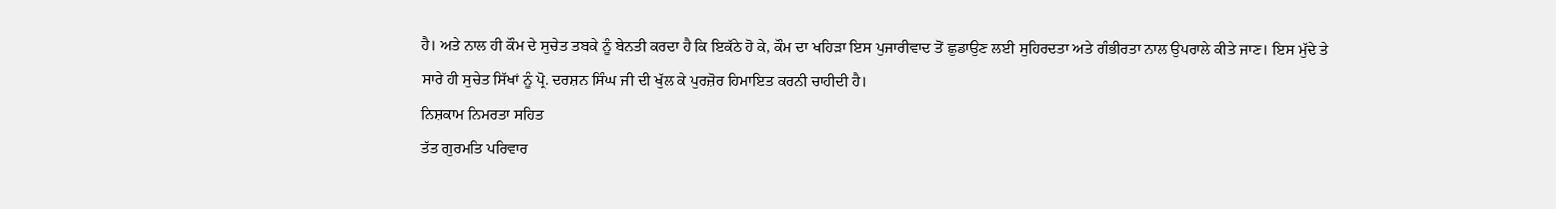ਹੈ। ਅਤੇ ਨਾਲ ਹੀ ਕੌਮ ਦੇ ਸੁਚੇਤ ਤਬਕੇ ਨੂੰ ਬੇਨਤੀ ਕਰਦਾ ਹੈ ਕਿ ਇਕੱਠੇ ਹੋ ਕੇ, ਕੌਮ ਦਾ ਖਹਿੜਾ ਇਸ ਪੁਜਾਰੀਵਾਦ ਤੋਂ ਛੁਡਾਉਣ ਲਈ ਸੁਹਿਰਦਤਾ ਅਤੇ ਗੰਭੀਰਤਾ ਨਾਲ ਉਪਰਾਲੇ ਕੀਤੇ ਜਾਣ। ਇਸ ਮੁੱਦੇ ਤੇ ਸਾਰੇ ਹੀ ਸੁਚੇਤ ਸਿੱਖਾਂ ਨੂੰ ਪ੍ਰੋ. ਦਰਸ਼ਨ ਸਿੰਘ ਜੀ ਦੀ ਖੁੱਲ ਕੇ ਪੁਰਜ਼ੋਰ ਹਿਮਾਇਤ ਕਰਨੀ ਚਾਹੀਦੀ ਹੈ।
ਨਿਸ਼ਕਾਮ ਨਿਮਰਤਾ ਸਹਿਤ
ਤੱਤ ਗੁਰਮਤਿ ਪਰਿਵਾਰ